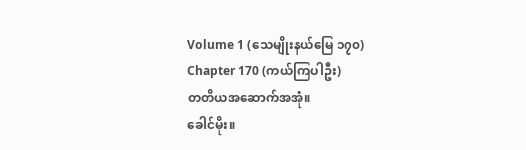Volume 1 (သေမျိုးနယ်မြေ ၁၇၀)
Chapter 170 (ကယ်ကြပါဦး)
တတိယအဆောက်အအုံ။
ခေါင်မိုး။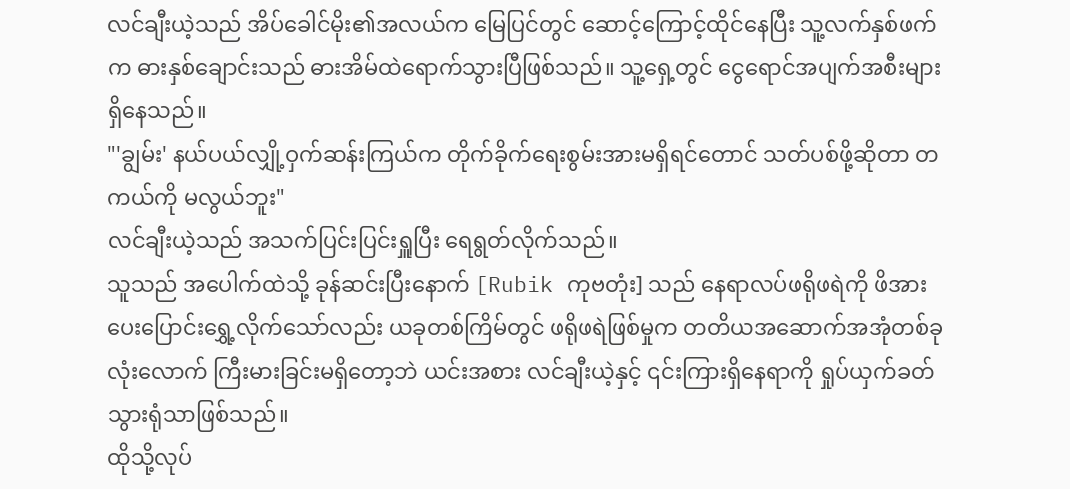လင်ချီးယဲ့သည် အိပ်ခေါင်မိုး၏အလယ်က မြေပြင်တွင် ဆောင့်ကြောင့်ထိုင်နေပြီး သူ့လက်နှစ်ဖက်က ဓားနှစ်ချောင်းသည် ဓားအိမ်ထဲရောက်သွားပြီဖြစ်သည်။ သူ့ရှေ့တွင် ငွေရောင်အပျက်အစီးများ ရှိနေသည်။
"'ချွမ်း' နယ်ပယ်လျှို့ဝှက်ဆန်းကြယ်က တိုက်ခိုက်ရေးစွမ်းအားမရှိရင်တောင် သတ်ပစ်ဖို့ဆိုတာ တကယ်ကို မလွယ်ဘူး"
လင်ချီးယဲ့သည် အသက်ပြင်းပြင်းရှူပြီး ရေရွတ်လိုက်သည်။
သူသည် အပေါက်ထဲသို့ ခုန်ဆင်းပြီးနောက် [Rubik ကုဗတုံး] သည် နေရာလပ်ဖရိုဖရဲကို ဖိအားပေးပြောင်းရွှေ့လိုက်သော်လည်း ယခုတစ်ကြိမ်တွင် ဖရိုဖရဲဖြစ်မှုက တတိယအဆောက်အအုံတစ်ခုလုံးလောက် ကြီးမားခြင်းမရှိတော့ဘဲ ယင်းအစား လင်ချီးယဲ့နှင့် ၎င်းကြားရှိနေရာကို ရှုပ်ယှက်ခတ်သွားရုံသာဖြစ်သည်။
ထိုသို့လုပ်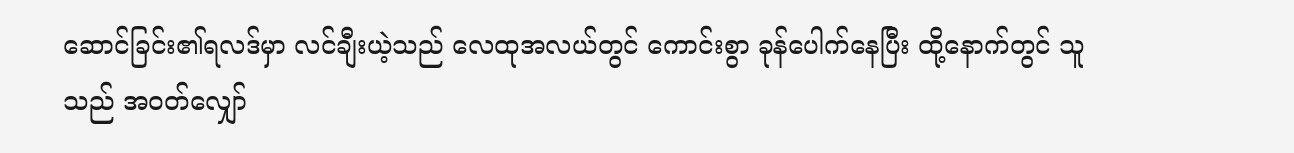ဆောင်ခြင်း၏ရလဒ်မှာ လင်ချီးယဲ့သည် လေထုအလယ်တွင် ကောင်းစွာ ခုန်ပေါက်နေပြီး ထို့နောက်တွင် သူသည် အဝတ်လျှော်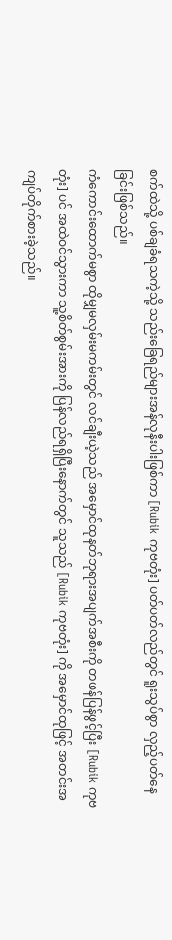စက်ထဲသို့ ပစ်ချခံရသကဲ့သို့ သည်းခြေရည်များအန်လုနီးပါးဖြစ်ကာ [Rubik ကုဗတုံး] ပတ်ပတ်လည်တွင် ရူးသွပ်စွာ လှည့်ပတ်နေခြင်းဖြစ်သည်။
ကံကောင်းထောက်မစွာ ထိုမျှမလှမ်းမကမ်းတွင် လင်ချီးယဲ့သည် အမှောင်ထုနတ်ဘုရားအပျက်အစီးကို တဖန်ပြန်ဖွင့်ပြီး [Rubik ကုဗတုံး] ပင် အထဲဝင်သွားကာ သူ့စိတ်စွမ်းအားကို ပြန်လည်ရရှိပြီးနောက်တွင် သူသည် [Rubik ကုဗတုံး] ကို အမှောင်ထုဖြင့် အတင်းအကျပ်တိုက်စားခဲ့သည်။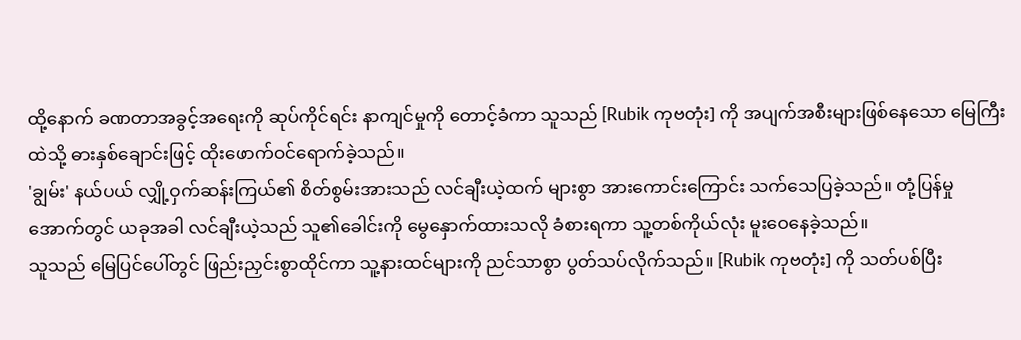ထို့နောက် ခဏတာအခွင့်အရေးကို ဆုပ်ကိုင်ရင်း နာကျင်မှုကို တောင့်ခံကာ သူသည် [Rubik ကုဗတုံး] ကို အပျက်အစီးများဖြစ်နေသော မြေကြီးထဲသို့ ဓားနှစ်ချောင်းဖြင့် ထိုးဖောက်ဝင်ရောက်ခဲ့သည်။
'ချွမ်း' နယ်ပယ် လျှို့ဝှက်ဆန်းကြယ်၏ စိတ်စွမ်းအားသည် လင်ချီးယဲ့ထက် များစွာ အားကောင်းကြောင်း သက်သေပြခဲ့သည်။ တုံ့ပြန်မှုအောက်တွင် ယခုအခါ လင်ချီးယဲ့သည် သူ၏ခေါင်းကို မွေနှောက်ထားသလို ခံစားရကာ သူ့တစ်ကိုယ်လုံး မူးဝေနေခဲ့သည်။
သူသည် မြေပြင်ပေါ်တွင် ဖြည်းညှင်းစွာထိုင်ကာ သူ့နားထင်များကို ညင်သာစွာ ပွတ်သပ်လိုက်သည်။ [Rubik ကုဗတုံး] ကို သတ်ပစ်ပြီး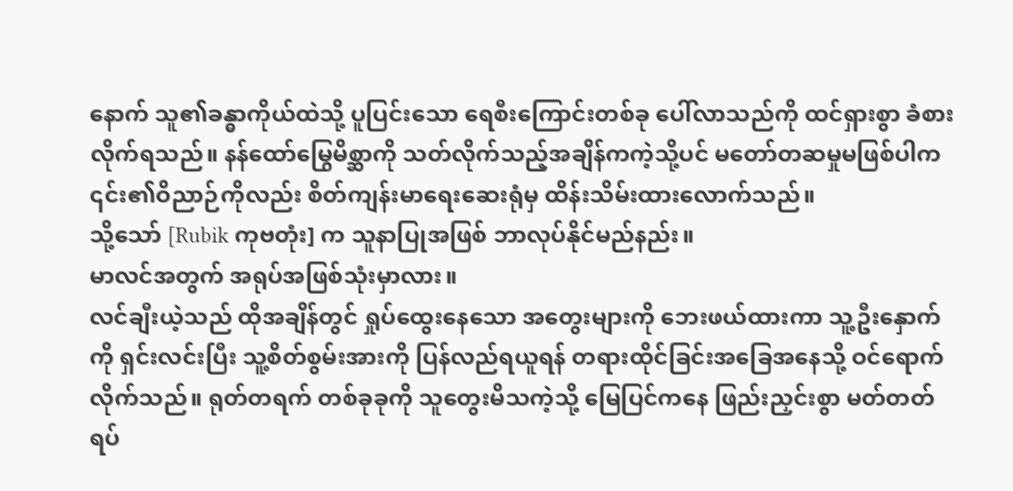နောက် သူ၏ခန္ဓာကိုယ်ထဲသို့ ပူပြင်းသော ရေစီးကြောင်းတစ်ခု ပေါ်လာသည်ကို ထင်ရှားစွာ ခံစားလိုက်ရသည်။ နန်ထော်မြွေမိစ္ဆာကို သတ်လိုက်သည့်အချိန်ကကဲ့သို့ပင် မတော်တဆမှုမဖြစ်ပါက ၎င်း၏ဝိညာဉ်ကိုလည်း စိတ်ကျန်းမာရေးဆေးရုံမှ ထိန်းသိမ်းထားလောက်သည်။
သို့သော် [Rubik ကုဗတုံး] က သူနာပြုအဖြစ် ဘာလုပ်နိုင်မည်နည်း။
မာလင်အတွက် အရုပ်အဖြစ်သုံးမှာလား။
လင်ချီးယဲ့သည် ထိုအချိန်တွင် ရှုပ်ထွေးနေသော အတွေးများကို ဘေးဖယ်ထားကာ သူ့ဦးနှောက်ကို ရှင်းလင်းပြီး သူ့စိတ်စွမ်းအားကို ပြန်လည်ရယူရန် တရားထိုင်ခြင်းအခြေအနေသို့ ဝင်ရောက်လိုက်သည်။ ရုတ်တရက် တစ်ခုခုကို သူတွေးမိသကဲ့သို့ မြေပြင်ကနေ ဖြည်းညှင်းစွာ မတ်တတ်ရပ်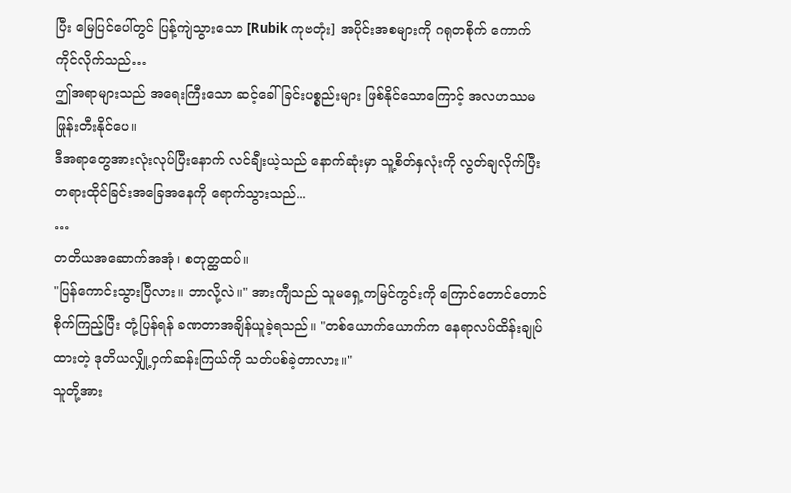ပြီး မြေပြင်ပေါ်တွင် ပြန့်ကျဲသွားသော [Rubik ကုဗတုံး] အပိုင်းအစများကို ဂရုတစိုက် ကောက်ကိုင်လိုက်သည်…
ဤအရာများသည် အရေးကြီးသော ဆင့်ခေါ်ခြင်းပစ္စည်းများ ဖြစ်နိုင်သောကြောင့် အလဟဿမဖြုန်းတီးနိုင်ပေ။
ဒီအရာတွေအားလုံးလုပ်ပြီးနောက် လင်ချီးယဲ့သည် နောက်ဆုံးမှာ သူ့စိတ်နှလုံးကို လွတ်ချလိုက်ပြီး တရားထိုင်ခြင်းအခြေအနေကို ရောက်သွားသည်...
…
တတိယအဆောက်အအုံ၊ စတုတ္ထထပ်။
"ပြန်ကောင်းသွားပြီလား။ ဘာလို့လဲ။" အားကျီသည် သူမရှေ့ကမြင်ကွင်းကို ကြောင်တောင်တောင်စိုက်ကြည့်ပြီး တုံ့ပြန်ရန် ခဏတာအချိန်ယူခဲ့ရသည်။ "တစ်ယောက်ယောက်က နေရာလပ်ထိန်းချုပ်ထားတဲ့ ဒုတိယလျှို့ဝှက်ဆန်းကြယ်ကို သတ်ပစ်ခဲ့တာလား။"
သူတို့အား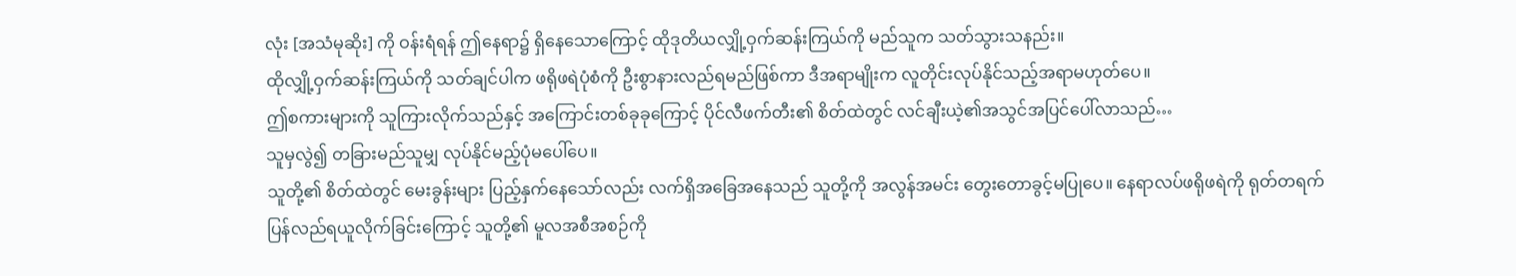လုံး [အသံမုဆိုး] ကို ဝန်းရံရန် ဤနေရာ၌ ရှိနေသောကြောင့် ထိုဒုတိယလျှို့ဝှက်ဆန်းကြယ်ကို မည်သူက သတ်သွားသနည်း။
ထိုလျှို့ဝှက်ဆန်းကြယ်ကို သတ်ချင်ပါက ဖရိုဖရဲပုံစံကို ဦးစွာနားလည်ရမည်ဖြစ်ကာ ဒီအရာမျိုးက လူတိုင်းလုပ်နိုင်သည့်အရာမဟုတ်ပေ။
ဤစကားများကို သူကြားလိုက်သည်နှင့် အကြောင်းတစ်ခုခုကြောင့် ပိုင်လီဖက်တီး၏ စိတ်ထဲတွင် လင်ချီးယဲ့၏အသွင်အပြင်ပေါ်လာသည်…
သူမှလွဲ၍ တခြားမည်သူမျှ လုပ်နိုင်မည့်ပုံမပေါ်ပေ။
သူတို့၏ စိတ်ထဲတွင် မေးခွန်းများ ပြည့်နှက်နေသော်လည်း လက်ရှိအခြေအနေသည် သူတို့ကို အလွန်အမင်း တွေးတောခွင့်မပြုပေ။ နေရာလပ်ဖရိုဖရဲကို ရုတ်တရက် ပြန်လည်ရယူလိုက်ခြင်းကြောင့် သူတို့၏ မူလအစီအစဉ်ကို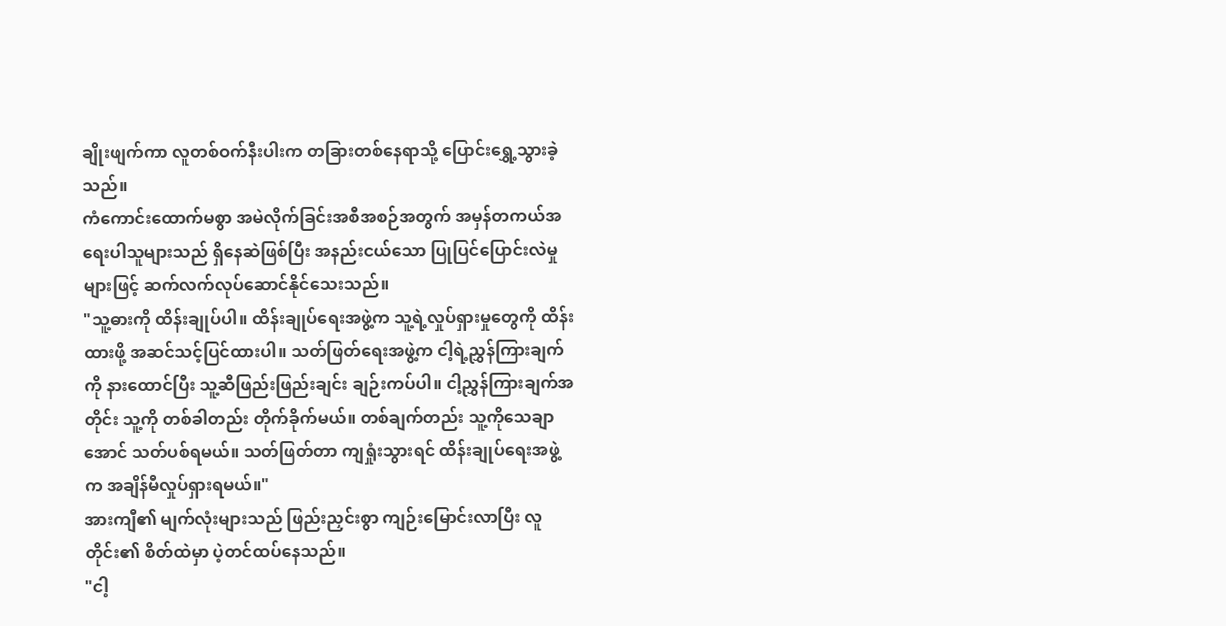ချိုးဖျက်ကာ လူတစ်ဝက်နီးပါးက တခြားတစ်နေရာသို့ ပြောင်းရွှေ့သွားခဲ့သည်။
ကံကောင်းထောက်မစွာ အမဲလိုက်ခြင်းအစီအစဉ်အတွက် အမှန်တကယ်အရေးပါသူများသည် ရှိနေဆဲဖြစ်ပြီး အနည်းငယ်သော ပြုပြင်ပြောင်းလဲမှုများဖြင့် ဆက်လက်လုပ်ဆောင်နိုင်သေးသည်။
"သူ့ဓားကို ထိန်းချုပ်ပါ။ ထိန်းချုပ်ရေးအဖွဲ့က သူ့ရဲ့လှုပ်ရှားမှုတွေကို ထိန်းထားဖို့ အဆင်သင့်ပြင်ထားပါ။ သတ်ဖြတ်ရေးအဖွဲ့က ငါ့ရဲ့ညွှန်ကြားချက်ကို နားထောင်ပြီး သူ့ဆီဖြည်းဖြည်းချင်း ချဉ်းကပ်ပါ။ ငါ့ညွှန်ကြားချက်အတိုင်း သူ့ကို တစ်ခါတည်း တိုက်ခိုက်မယ်။ တစ်ချက်တည်း သူ့ကိုသေချာအောင် သတ်ပစ်ရမယ်။ သတ်ဖြတ်တာ ကျရှုံးသွားရင် ထိန်းချုပ်ရေးအဖွဲ့က အချိန်မီလှုပ်ရှားရမယ်။"
အားကျီ၏ မျက်လုံးများသည် ဖြည်းညှင်းစွာ ကျဉ်းမြောင်းလာပြီး လူတိုင်း၏ စိတ်ထဲမှာ ပဲ့တင်ထပ်နေသည်။
"ငါ့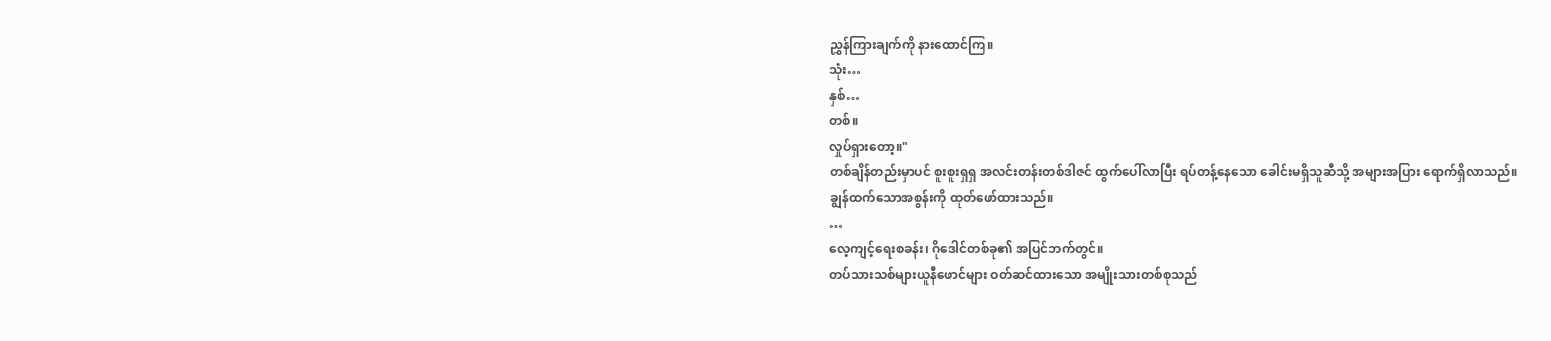ညွှန်ကြားချက်ကို နားထောင်ကြ။
သုံး…
နှစ်…
တစ်။
လှုပ်ရှားတော့။"
တစ်ချိန်တည်းမှာပင် စူးစူးရှရှ အလင်းတန်းတစ်ဒါဇင် ထွက်ပေါ်လာပြီး ရပ်တန့်နေသော ခေါင်းမရှိသူဆီသို့ အများအပြား ရောက်ရှိလာသည်။
ချွန်ထက်သောအစွန်းကို ထုတ်ဖော်ထားသည်။
…
လေ့ကျင့်ရေးစခန်း၊ ဂိုဒေါင်တစ်ခု၏ အပြင်ဘက်တွင်။
တပ်သားသစ်များယူနီဖောင်များ ဝတ်ဆင်ထားသော အမျိုးသားတစ်စုသည်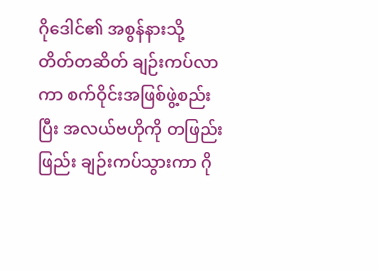ဂိုဒေါင်၏ အစွန်နားသို့ တိတ်တဆိတ် ချဉ်းကပ်လာကာ စက်ဝိုင်းအဖြစ်ဖွဲ့စည်းပြီး အလယ်ဗဟိုကို တဖြည်းဖြည်း ချဉ်းကပ်သွားကာ ဂို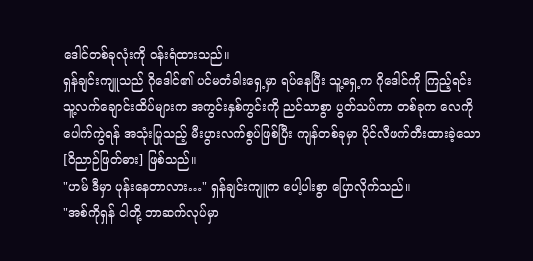ဒေါင်တစ်ခုလုံးကို ဝန်းရံထားသည်။
ရှန်ချင်းကျူသည် ဂိုဒေါင်၏ ပင်မတံခါးရှေ့မှာ ရပ်နေပြီး သူ့ရှေ့က ဂိုဒေါင်ကို ကြည့်ရင်း သူ့လက်ချောင်းထိပ်များက အကွင်းနှစ်ကွင်းကို ညင်သာစွာ ပွတ်သပ်ကာ တစ်ခုက လေကို ပေါက်ကွဲရန် အသုံးပြုသည့် မီးပွားလက်စွပ်ဖြစ်ပြီး ကျန်တစ်ခုမှာ ပိုင်လီဖက်တီးထားခဲ့သော [ဝိညာဉ်ဖြတ်ဓား] ဖြစ်သည်။
"ဟမ် ဒီမှာ ပုန်းနေတာလား…" ရှန်ချင်းကျူက ပေါ့ပါးစွာ ပြောလိုက်သည်။
"အစ်ကိုရှန် ငါတို့ ဘာဆက်လုပ်မှာ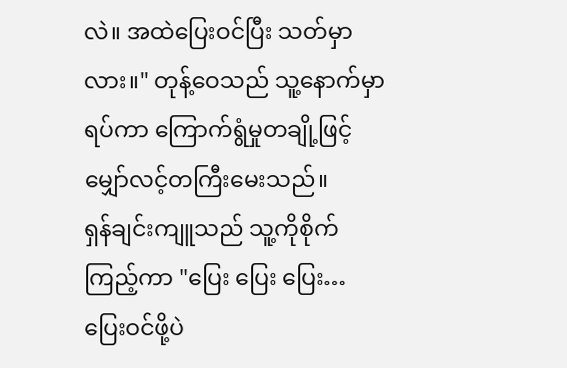လဲ။ အထဲပြေးဝင်ပြီး သတ်မှာလား။" တုန့်ဝေသည် သူ့နောက်မှာရပ်ကာ ကြောက်ရွံမှုတချို့ဖြင့် မျှော်လင့်တကြီးမေးသည်။
ရှန်ချင်းကျူသည် သူ့ကိုစိုက်ကြည့်ကာ "ပြေး ပြေး ပြေး… ပြေးဝင်ဖို့ပဲ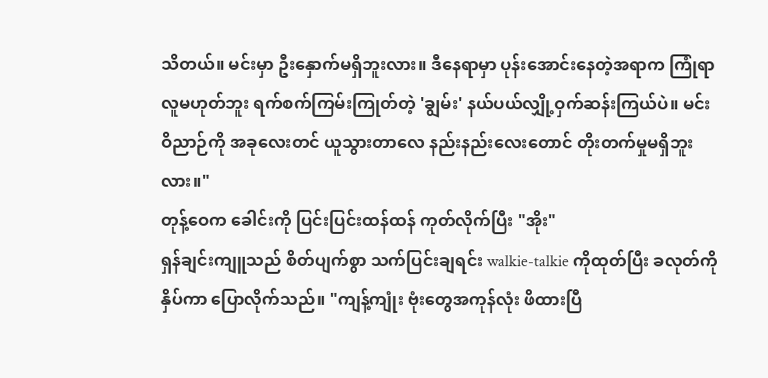သိတယ်။ မင်းမှာ ဦးနှောက်မရှိဘူးလား။ ဒီနေရာမှာ ပုန်းအောင်းနေတဲ့အရာက ကြုံရာလူမဟုတ်ဘူး ရက်စက်ကြမ်းကြုတ်တဲ့ 'ချွမ်း' နယ်ပယ်လျှို့ဝှက်ဆန်းကြယ်ပဲ။ မင်းဝိညာဉ်ကို အခုလေးတင် ယူသွားတာလေ နည်းနည်းလေးတောင် တိုးတက်မှုမရှိဘူးလား။"
တုန့်ဝေက ခေါင်းကို ပြင်းပြင်းထန်ထန် ကုတ်လိုက်ပြီး "အိုး"
ရှန်ချင်းကျူသည် စိတ်ပျက်စွာ သက်ပြင်းချရင်း walkie-talkie ကိုထုတ်ပြီး ခလုတ်ကို နှိပ်ကာ ပြောလိုက်သည်။ "ကျန့်ကျုံး ဗုံးတွေအကုန်လုံး ဖိထားပြီ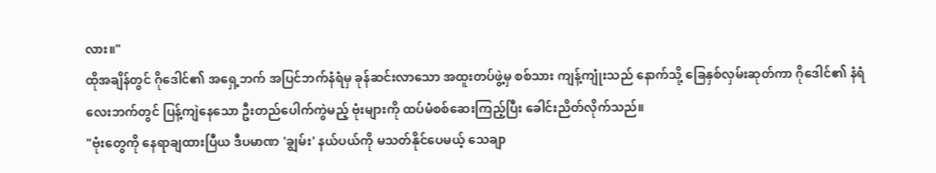လား။"
ထိုအချိန်တွင် ဂိုဒေါင်၏ အရှေ့ဘက် အပြင်ဘက်နံရံမှ ခုန်ဆင်းလာသော အထူးတပ်ဖွဲ့မှ စစ်သား ကျန့်ကျုံးသည် နောက်သို့ ခြေနှစ်လှမ်းဆုတ်ကာ ဂိုဒေါင်၏ နံရံလေးဘက်တွင် ပြန့်ကျဲနေသော ဦးတည်ပေါက်ကွဲမည့် ဗုံးများကို ထပ်မံစစ်ဆေးကြည့်ပြီး ခေါင်းညိတ်လိုက်သည်။
"ဗုံးတွေကို နေရာချထားပြီယ ဒီပမာဏ 'ချွမ်း' နယ်ပယ်ကို မသတ်နိုင်ပေမယ့် သေချာ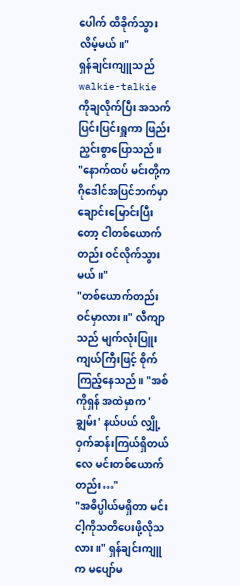ပေါက် ထိခိုက်သွားလိမ့်မယ်။"
ရှန်ချင်းကျူသည် walkie-talkie ကိုချလိုက်ပြီး အသက်ပြင်းပြင်းရှူကာ ဖြည်းညှင်းစွာပြောသည်။
"နောက်ထပ် မင်းတို့က ဂိုဒေါင်အပြင်ဘက်မှာ ချောင်းမြောင်းပြီးတော့ ငါတစ်ယောက်တည်း ဝင်လိုက်သွားမယ်။"
"တစ်ယောက်တည်း ဝင်မှာလား။" လီကျာသည် မျက်လုံးပြူးကျယ်ကြီးဖြင့် စိုက်ကြည့်နေသည်။ "အစ်ကိုရှန် အထဲမှာက 'ချွမ်း' နယ်ပယ် လျှို့ဝှက်ဆန်းကြယ်ရှိတယ်လေ မင်းတစ်ယောက်တည်း…"
"အဓိပ္ပါယ်မရှိတာ မင်းငါ့ကိုသတိပေးဖို့လိုသလား။" ရှန်ချင်းကျူက မပျော်မ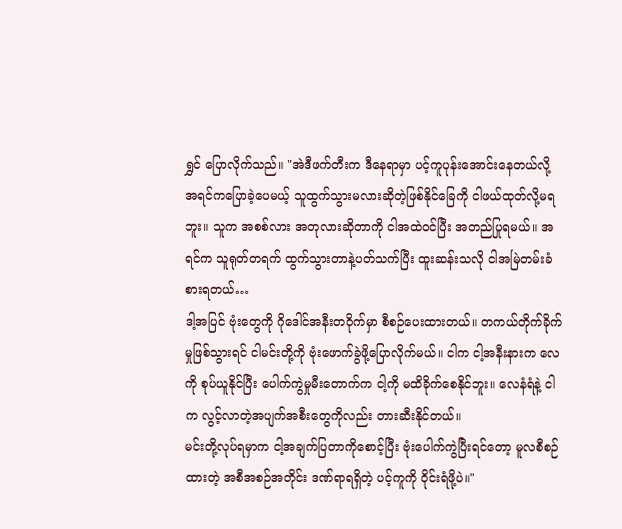ရွှင် ပြောလိုက်သည်။ "အဲဒီဖက်တီးက ဒီနေရာမှာ ပင့်ကူပုန်းအောင်းနေတယ်လို့ အရင်ကပြောခဲ့ပေမယ့် သူထွက်သွားမလားဆိုတဲ့ဖြစ်နိုင်ခြေကို ငါဖယ်ထုတ်လို့မရဘူး။ သူက အစစ်လား အတုလားဆိုတာကို ငါအထဲဝင်ပြီး အတည်ပြုရမယ်။ အရင်က သူရုတ်တရက် ထွက်သွားတာနဲ့ပတ်သက်ပြီး ထူးဆန်းသလို ငါအမြဲတမ်းခံစားရတယ်…
ဒါ့အပြင် ဗုံးတွေကို ဂိုဒေါင်အနီးတဝိုက်မှာ စီစဉ်ပေးထားတယ်။ တကယ်တိုက်ခိုက်မှုဖြစ်သွားရင် ငါမင်းတို့ကို ဗုံးဖောက်ခွဲဖို့ပြောလိုက်မယ်။ ငါက ငါ့အနီးနားက လေကို စုပ်ယူနိုင်ပြီး ပေါက်ကွဲမှုမီးတောက်က ငါ့ကို မထိခိုက်စေနိုင်ဘူး။ လေနံရံနဲ့ ငါက လွင့်လာတဲ့အပျက်အစီးတွေကိုလည်း တားဆီးနိုင်တယ်။
မင်းတို့လုပ်ရမှာက ငါ့အချက်ပြတာကိုစောင့်ပြီး ဗုံးပေါက်ကွဲပြီးရင်တော့ မူလစီစဉ်ထားတဲ့ အစီအစဉ်အတိုင်း ဒဏ်ရာရရှိတဲ့ ပင့်ကူကို ဝိုင်းရံဖို့ပဲ။"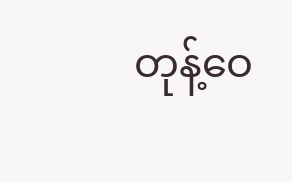တုန့်ဝေ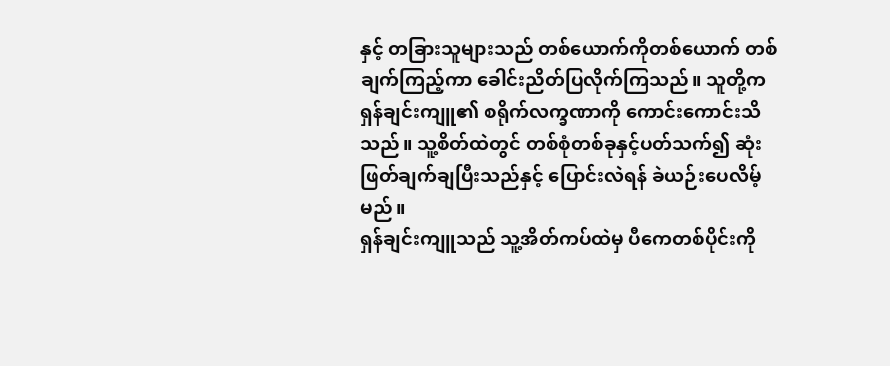နှင့် တခြားသူများသည် တစ်ယောက်ကိုတစ်ယောက် တစ်ချက်ကြည့်ကာ ခေါင်းညိတ်ပြလိုက်ကြသည်။ သူတို့က ရှန်ချင်းကျူ၏ စရိုက်လက္ခဏာကို ကောင်းကောင်းသိသည်။ သူ့စိတ်ထဲတွင် တစ်စုံတစ်ခုနှင့်ပတ်သက်၍ ဆုံးဖြတ်ချက်ချပြီးသည်နှင့် ပြောင်းလဲရန် ခဲယဉ်းပေလိမ့်မည်။
ရှန်ချင်းကျူသည် သူ့အိတ်ကပ်ထဲမှ ပီကေတစ်ပိုင်းကို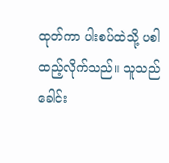ထုတ်ကာ ပါးစပ်ထဲသို့ ပစါထည့်လိုက်သည်။ သူသည် ခေါင်း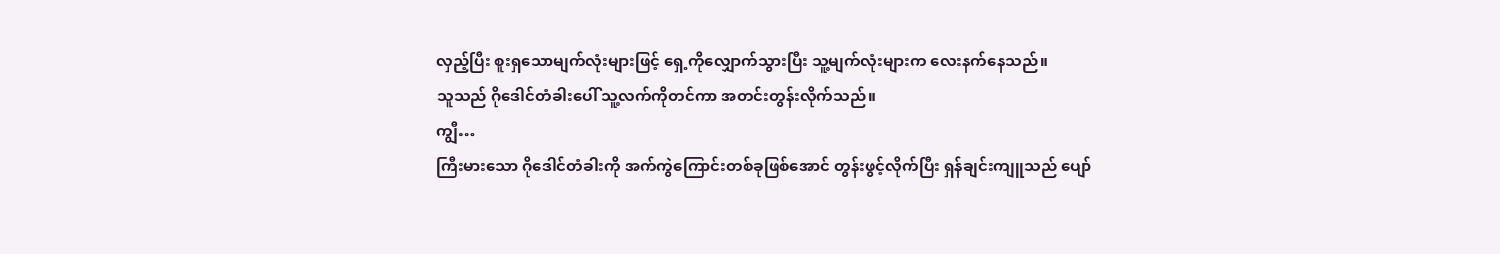လှည့်ပြီး စူးရှသောမျက်လုံးများဖြင့် ရှေ့ကိုလျှောက်သွားပြီး သူ့မျက်လုံးများက လေးနက်နေသည်။
သူသည် ဂိုဒေါင်တံခါးပေါ် သူ့လက်ကိုတင်ကာ အတင်းတွန်းလိုက်သည်။
ကျွီ…
ကြီးမားသော ဂိုဒေါင်တံခါးကို အက်ကွဲကြောင်းတစ်ခုဖြစ်အောင် တွန်းဖွင့်လိုက်ပြီး ရှန်ချင်းကျူသည် ပျော်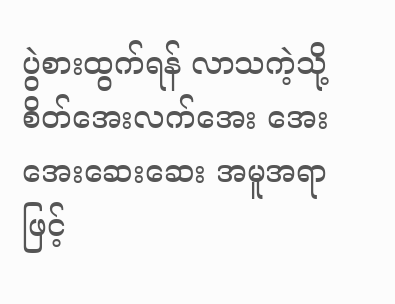ပွဲစားထွက်ရန် လာသကဲ့သို့ စိတ်အေးလက်အေး အေးအေးဆေးဆေး အမူအရာဖြင့်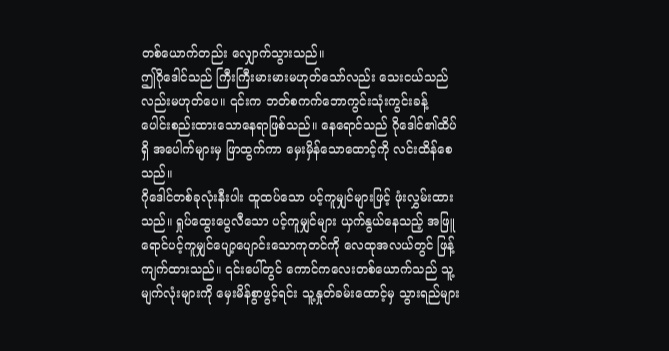တစ်ယောက်တည်း လျှောက်သွားသည်။
ဤဂိုဒေါင်သည် ကြီးကြီးမားမားမဟုတ်သော်လည်း သေးငယ်သည်လည်းမဟုတ်ပေ။ ၎င်းက ဘတ်စကက်ဘောကွင်းသုံးကွင်းခန့် ပေါင်းစည်းထားသောနေရာဖြစ်သည်။ နေရောင်သည် ဂိုဒေါင်၏ထိပ်ရှိ အပေါက်များမှ ဖြာထွက်ကာ မှေးမှိန်သောထောင့်ကို လင်းထိန်စေသည်။
ဂိုဒေါင်တစ်ခုလုံးနီးပါး ထူထပ်သော ပင့်ကူမျှင်များဖြင့် ဖုံးလွှမ်းထားသည်။ ရှုပ်ထွေးပွေလီသော ပင့်ကူမျှင်များ ယှက်နွယ်နေသည့် အဖြူရောင်ပင့်ကူမျှင်ပျော့ပျောင်းသောကုတင်ကို လေထုအလယ်တွင် ဖြန့်ကျက်ထားသည်။ ၎င်းပေါ်တွင် ကောင်ကလေးတစ်ယောက်သည် သူ့မျက်လုံးများကို မှေးမိန်စွာဖွင့်ရင်း သူ့နှုတ်ခမ်းထောင့်မှ သွားရည်များ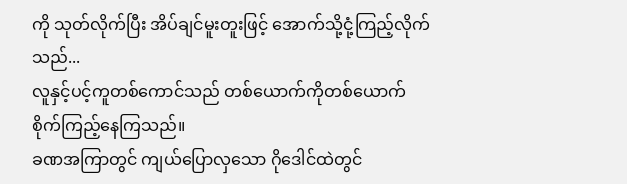ကို သုတ်လိုက်ပြီး အိပ်ချင်မူးတူးဖြင့် အောက်သို့ငုံ့ကြည့်လိုက်သည်...
လူနှင့်ပင့်ကူတစ်ကောင်သည် တစ်ယောက်ကိုတစ်ယောက် စိုက်ကြည့်နေကြသည်။
ခဏအကြာတွင် ကျယ်ပြောလှသော ဂိုဒေါင်ထဲတွင်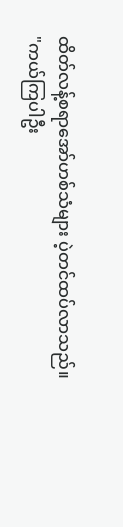ထိတ်လန့်စရာအော်ဟစ်သံများ ပဲ့တင်ထပ်လာသည်။
"ကယ်ကြပါဦး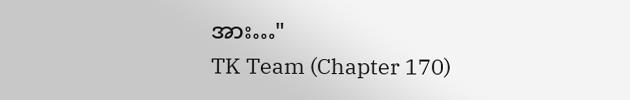အား…"
TK Team (Chapter 170)